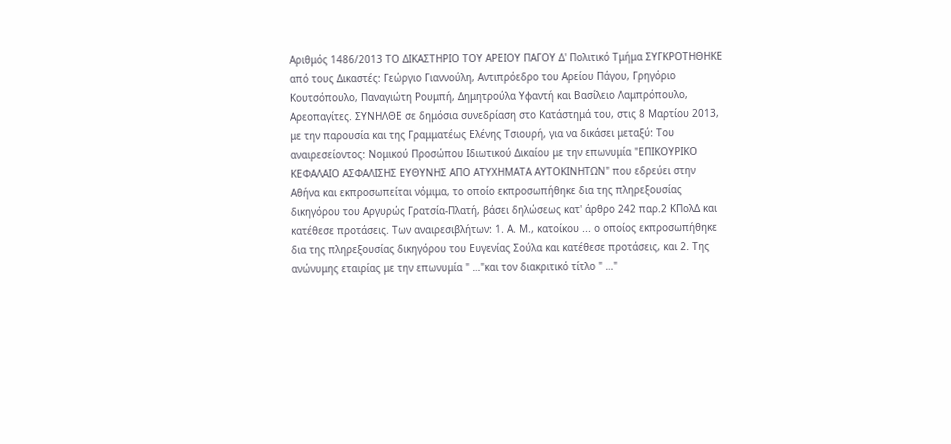Αριθμός 1486/2013 ΤΟ ΔΙΚΑΣΤΗΡΙΟ ΤΟΥ ΑΡΕΙΟΥ ΠΑΓΟΥ Δ' Πολιτικό Τμήμα ΣΥΓΚΡΟΤΗΘΗΚΕ από τους Δικαστές: Γεώργιο Γιαννούλη, Αντιπρόεδρο του Αρείου Πάγου, Γρηγόριο Κουτσόπουλο, Παναγιώτη Ρουμπή, Δημητρούλα Υφαντή και Βασίλειο Λαμπρόπουλο, Αρεοπαγίτες. ΣΥΝΗΛΘΕ σε δημόσια συνεδρίαση στο Κατάστημά του, στις 8 Μαρτίου 2013, με την παρουσία και της Γραμματέως Ελένης Τσιουρή, για να δικάσει μεταξύ: Του αναιρεσείοντος: Νομικού Προσώπου Ιδιωτικού Δικαίου με την επωνυμία "ΕΠΙΚΟΥΡΙΚΟ ΚΕΦΑΛΑΙΟ ΑΣΦΑΛΙΣΗΣ ΕΥΘΥΝΗΣ ΑΠΟ ΑΤΥΧΗΜΑΤΑ ΑΥΤΟΚΙΝΗΤΩΝ" που εδρεύει στην Αθήνα και εκπροσωπείται νόμιμα, το οποίο εκπροσωπήθηκε δια της πληρεξουσίας δικηγόρου του Αργυρώς Γρατσία-Πλατή, βάσει δηλώσεως κατ' άρθρο 242 παρ.2 ΚΠολΔ και κατέθεσε προτάσεις. Των αναιρεσιβλήτων: 1. Α. Μ., κατοίκου ... ο οποίος εκπροσωπήθηκε δια της πληρεξουσίας δικηγόρου του Ευγενίας Σούλα και κατέθεσε προτάσεις, και 2. Της ανώνυμης εταιρίας με την επωνυμία " …"και τον διακριτικό τίτλο " …"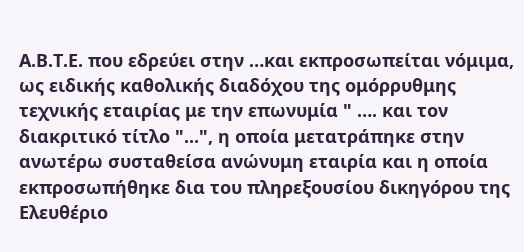Α.Β.Τ.Ε. που εδρεύει στην …και εκπροσωπείται νόμιμα, ως ειδικής καθολικής διαδόχου της ομόρρυθμης τεχνικής εταιρίας με την επωνυμία " …. και τον διακριτικό τίτλο "...", η οποία μετατράπηκε στην ανωτέρω συσταθείσα ανώνυμη εταιρία και η οποία εκπροσωπήθηκε δια του πληρεξουσίου δικηγόρου της Ελευθέριο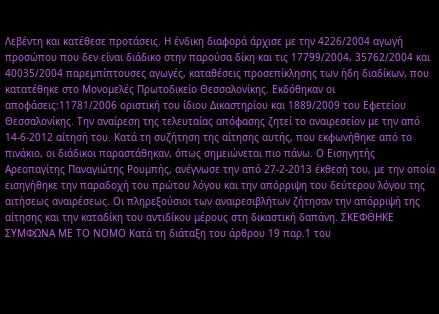Λεβέντη και κατέθεσε προτάσεις. Η ένδικη διαφορά άρχισε με την 4226/2004 αγωγή προσώπου που δεν είναι διάδικο στην παρούσα δίκη και τις 17799/2004, 35762/2004 και 40035/2004 παρεμπίπτουσες αγωγές, καταθέσεις προσεπίκλησης των ήδη διαδίκων, που κατατέθηκε στο Μονομελές Πρωτοδικείο Θεσσαλονίκης. Εκδόθηκαν οι αποφάσεις:11781/2006 οριστική του ίδιου Δικαστηρίου και 1889/2009 του Εφετείου Θεσσαλονίκης. Την αναίρεση της τελευταίας απόφασης ζητεί το αναιρεσείον με την από 14-6-2012 αίτησή του. Κατά τη συζήτηση της αίτησης αυτής, που εκφωνήθηκε από το πινάκιο, οι διάδικοι παραστάθηκαν, όπως σημειώνεται πιο πάνω. Ο Εισηγητής Αρεοπαγίτης Παναγιώτης Ρουμπής, ανέγνωσε την από 27-2-2013 έκθεσή του, με την οποία εισηγήθηκε την παραδοχή του πρώτου λόγου και την απόρριψη του δεύτερου λόγου της αιτήσεως αναιρέσεως. Οι πληρεξούσιοι των αναιρεσιβλήτων ζήτησαν την απόρριψή της αίτησης και την καταδίκη του αντιδίκου μέρους στη δικαστική δαπάνη. ΣΚΕΦΘΗΚΕ ΣΥΜΦΩΝΑ ΜΕ ΤΟ ΝΟΜΟ Κατά τη διάταξη του άρθρου 19 παρ.1 του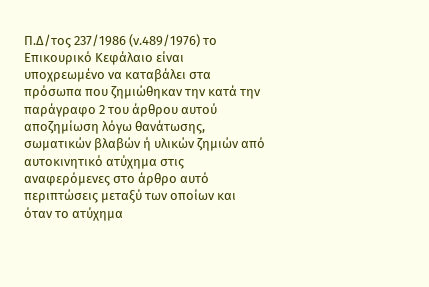Π.Δ/τος 237/1986 (ν.489/1976) το Επικουρικό Κεφάλαιο είναι υποχρεωμένο να καταβάλει στα πρόσωπα που ζημιώθηκαν την κατά την παράγραφο 2 του άρθρου αυτού αποζημίωση λόγω θανάτωσης, σωματικών βλαβών ή υλικών ζημιών από αυτοκινητικό ατύχημα στις αναφερόμενες στο άρθρο αυτό περιπτώσεις μεταξύ των οποίων και όταν το ατύχημα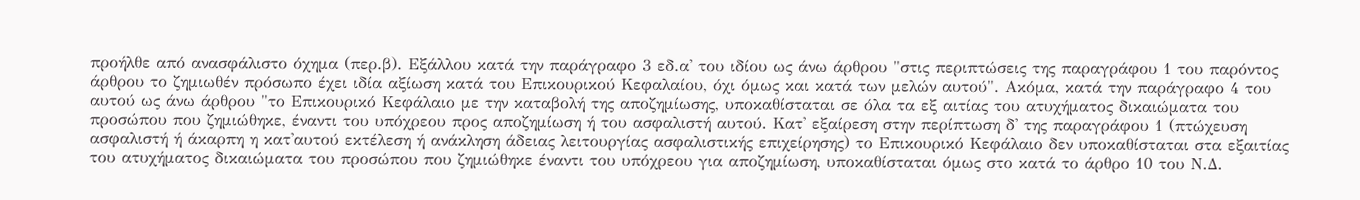προήλθε από ανασφάλιστο όχημα (περ.β). Εξάλλου κατά την παράγραφο 3 εδ.α' του ιδίου ως άνω άρθρου "στις περιπτώσεις της παραγράφου 1 του παρόντος άρθρου το ζημιωθέν πρόσωπο έχει ιδία αξίωση κατά του Επικουρικού Κεφαλαίου, όχι όμως και κατά των μελών αυτού". Ακόμα, κατά την παράγραφο 4 του αυτού ως άνω άρθρου "το Επικουρικό Κεφάλαιο με την καταβολή της αποζημίωσης, υποκαθίσταται σε όλα τα εξ αιτίας του ατυχήματος δικαιώματα του προσώπου που ζημιώθηκε, έναντι του υπόχρεου προς αποζημίωση ή του ασφαλιστή αυτού. Κατ' εξαίρεση στην περίπτωση δ' της παραγράφου 1 (πτώχευση ασφαλιστή ή άκαρπη η κατ'αυτού εκτέλεση ή ανάκληση άδειας λειτουργίας ασφαλιστικής επιχείρησης) το Επικουρικό Κεφάλαιο δεν υποκαθίσταται στα εξαιτίας του ατυχήματος δικαιώματα του προσώπου που ζημιώθηκε έναντι του υπόχρεου για αποζημίωση, υποκαθίσταται όμως στο κατά το άρθρο 10 του Ν.Δ.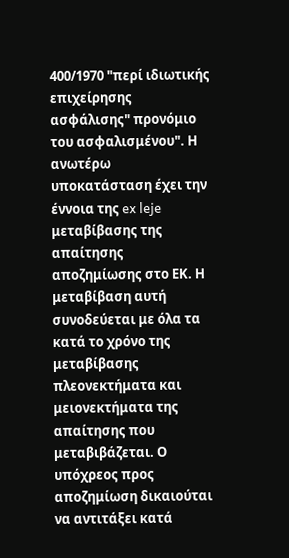400/1970 "περί ιδιωτικής επιχείρησης ασφάλισης" προνόμιο του ασφαλισμένου". Η ανωτέρω υποκατάσταση έχει την έννοια της ex leje μεταβίβασης της απαίτησης αποζημίωσης στο ΕΚ. Η μεταβίβαση αυτή συνοδεύεται με όλα τα κατά το χρόνο της μεταβίβασης πλεονεκτήματα και μειονεκτήματα της απαίτησης που μεταβιβάζεται. Ο υπόχρεος προς αποζημίωση δικαιούται να αντιτάξει κατά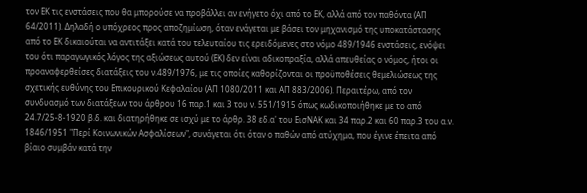τον ΕΚ τις ενστάσεις που θα μπορούσε να προβάλλει αν ενήγετο όχι από το ΕΚ, αλλά από τον παθόντα (ΑΠ 64/2011). Δηλαδή ο υπόχρεος προς αποζημίωση, όταν ενάγεται με βάσει τον μηχανισμό της υποκατάστασης από το ΕΚ δικαιούται να αντιτάξει κατά του τελευταίου τις ερειδόμενες στο νόμο 489/1946 ενστάσεις, ενόψει του ότι παραγωγικός λόγος της αξιώσεως αυτού (ΕΚ) δεν είναι αδικοπραξία, αλλά απευθείας ο νόμος, ήτοι οι προαναφερθείσες διατάξεις του ν.489/1976, με τις οποίες καθορίζονται οι προϋποθέσεις θεμελιώσεως της σχετικής ευθύνης του Επικουρικού Κεφαλαίου (ΑΠ 1080/2011 και ΑΠ 883/2006). Περαιτέρω, από τον συνδυασμό των διατάξεων του άρθρου 16 παρ.1 και 3 του ν. 551/1915 όπως κωδικοποιήθηκε με το από 24.7/25-8-1920 β.δ. και διατηρήθηκε σε ισχύ με το άρθρ. 38 εδ.α' του ΕισΝΑΚ και 34 παρ.2 και 60 παρ.3 του α.ν. 1846/1951 "Περί Κοινωνικών Ασφαλίσεων", συνάγεται ότι όταν ο παθών από ατύχημα, που έγινε έπειτα από βίαιο συμβάν κατά την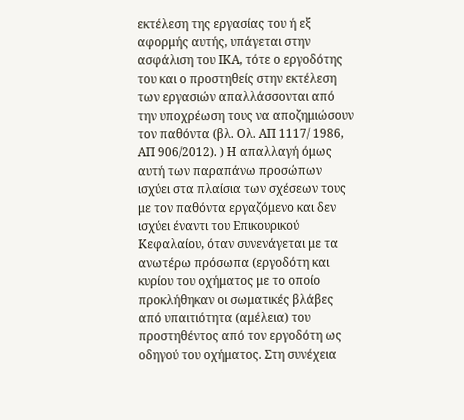εκτέλεση της εργασίας του ή εξ αφορμής αυτής, υπάγεται στην ασφάλιση του ΙΚΑ, τότε ο εργοδότης του και ο προστηθείς στην εκτέλεση των εργασιών απαλλάσσονται από την υποχρέωση τους να αποζημιώσουν τον παθόντα (βλ. Ολ. ΑΠ 1117/ 1986, ΑΠ 906/2012). ) Η απαλλαγή όμως αυτή των παραπάνω προσώπων ισχύει στα πλαίσια των σχέσεων τους με τον παθόντα εργαζόμενο και δεν ισχύει έναντι του Επικουρικού Κεφαλαίου, όταν συνενάγεται με τα ανωτέρω πρόσωπα (εργοδότη και κυρίου του οχήματος με το οποίο προκλήθηκαν οι σωματικές βλάβες από υπαιτιότητα (αμέλεια) του προστηθέντος από τον εργοδότη ως οδηγού του οχήματος. Στη συνέχεια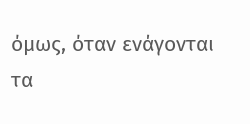όμως, όταν ενάγονται τα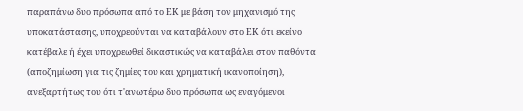παραπάνω δυο πρόσωπα από το ΕΚ με βάση τον μηχανισμό της υποκατάστασης, υποχρεούνται να καταβάλουν στο ΕΚ ότι εκείνο κατέβαλε ή έχει υποχρεωθεί δικαστικώς να καταβάλει στον παθόντα (αποζημίωση για τις ζημίες του και χρηματική ικανοποίηση), ανεξαρτήτως του ότι τ'ανωτέρω δυο πρόσωπα ως εναγόμενοι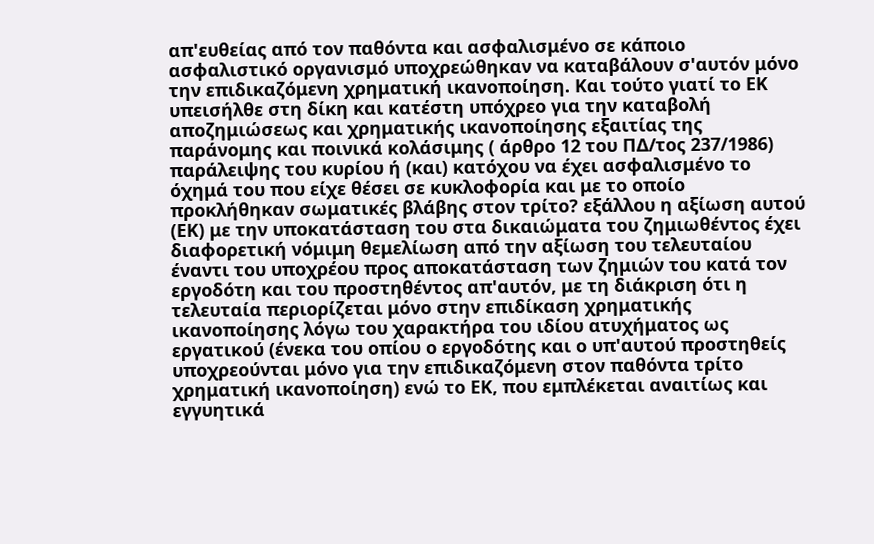απ'ευθείας από τον παθόντα και ασφαλισμένο σε κάποιο ασφαλιστικό οργανισμό υποχρεώθηκαν να καταβάλουν σ'αυτόν μόνο την επιδικαζόμενη χρηματική ικανοποίηση. Και τούτο γιατί το ΕΚ υπεισήλθε στη δίκη και κατέστη υπόχρεο για την καταβολή αποζημιώσεως και χρηματικής ικανοποίησης εξαιτίας της παράνομης και ποινικά κολάσιμης ( άρθρο 12 του ΠΔ/τος 237/1986) παράλειψης του κυρίου ή (και) κατόχου να έχει ασφαλισμένο το όχημά του που είχε θέσει σε κυκλοφορία και με το οποίο προκλήθηκαν σωματικές βλάβης στον τρίτο? εξάλλου η αξίωση αυτού (ΕΚ) με την υποκατάσταση του στα δικαιώματα του ζημιωθέντος έχει διαφορετική νόμιμη θεμελίωση από την αξίωση του τελευταίου έναντι του υποχρέου προς αποκατάσταση των ζημιών του κατά τον εργοδότη και του προστηθέντος απ'αυτόν, με τη διάκριση ότι η τελευταία περιορίζεται μόνο στην επιδίκαση χρηματικής ικανοποίησης λόγω του χαρακτήρα του ιδίου ατυχήματος ως εργατικού (ένεκα του οπίου ο εργοδότης και ο υπ'αυτού προστηθείς υποχρεούνται μόνο για την επιδικαζόμενη στον παθόντα τρίτο χρηματική ικανοποίηση) ενώ το ΕΚ, που εμπλέκεται αναιτίως και εγγυητικά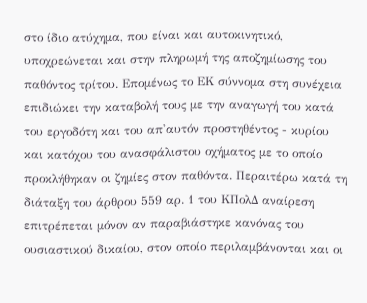στο ίδιο ατύχημα, που είναι και αυτοκινητικό, υποχρεώνεται και στην πληρωμή της αποζημίωσης του παθόντος τρίτου. Επομένως το ΕΚ σύννομα στη συνέχεια επιδιώκει την καταβολή τους με την αναγωγή του κατά του εργοδότη και του απ'αυτόν προστηθέντος - κυρίου και κατόχου του ανασφάλιστου οχήματος με το οποίο προκλήθηκαν οι ζημίες στον παθόντα. Περαιτέρω κατά τη διάταξη του άρθρου 559 αρ. 1 του ΚΠολΔ αναίρεση επιτρέπεται μόνον αν παραβιάστηκε κανόνας του ουσιαστικού δικαίου, στον οποίο περιλαμβάνονται και οι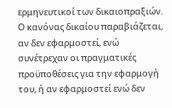ερμηνευτικοί των δικαιοπραξιών. Ο κανόνας δικαίου παραβιάζεται, αν δεν εφαρμοστεί, ενώ συνέτρεχαν οι πραγματικές προϋποθέσεις για την εφαρμογή του, ή αν εφαρμοστεί ενώ δεν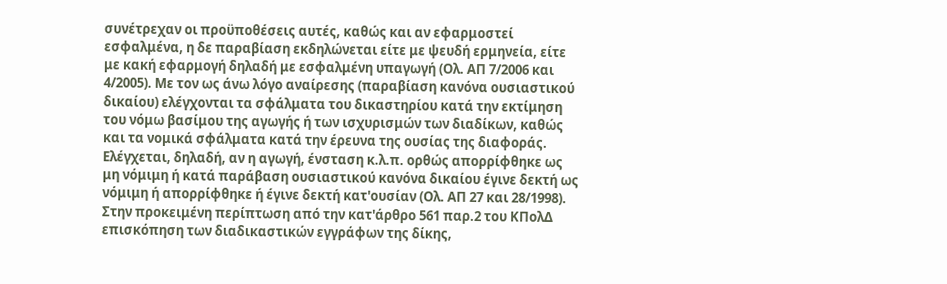συνέτρεχαν οι προϋποθέσεις αυτές, καθώς και αν εφαρμοστεί εσφαλμένα, η δε παραβίαση εκδηλώνεται είτε με ψευδή ερμηνεία, είτε με κακή εφαρμογή δηλαδή με εσφαλμένη υπαγωγή (Ολ. ΑΠ 7/2006 και 4/2005). Με τον ως άνω λόγο αναίρεσης (παραβίαση κανόνα ουσιαστικού δικαίου) ελέγχονται τα σφάλματα του δικαστηρίου κατά την εκτίμηση του νόμω βασίμου της αγωγής ή των ισχυρισμών των διαδίκων, καθώς και τα νομικά σφάλματα κατά την έρευνα της ουσίας της διαφοράς. Ελέγχεται, δηλαδή, αν η αγωγή, ένσταση κ.λ.π. ορθώς απορρίφθηκε ως μη νόμιμη ή κατά παράβαση ουσιαστικού κανόνα δικαίου έγινε δεκτή ως νόμιμη ή απορρίφθηκε ή έγινε δεκτή κατ'ουσίαν (Ολ. ΑΠ 27 και 28/1998). Στην προκειμένη περίπτωση από την κατ'άρθρο 561 παρ.2 του ΚΠολΔ επισκόπηση των διαδικαστικών εγγράφων της δίκης,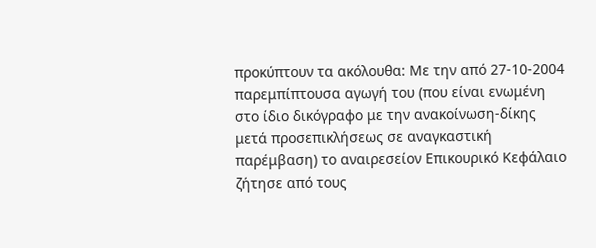προκύπτουν τα ακόλουθα: Με την από 27-10-2004 παρεμπίπτουσα αγωγή του (που είναι ενωμένη στο ίδιο δικόγραφο με την ανακοίνωση-δίκης μετά προσεπικλήσεως σε αναγκαστική παρέμβαση) το αναιρεσείον Επικουρικό Κεφάλαιο ζήτησε από τους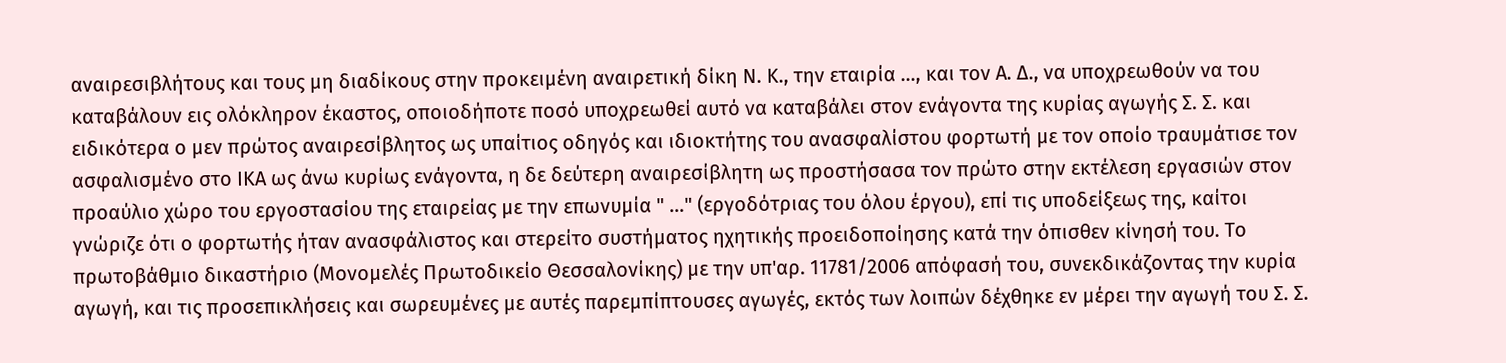αναιρεσιβλήτους και τους μη διαδίκους στην προκειμένη αναιρετική δίκη Ν. Κ., την εταιρία …, και τον Α. Δ., να υποχρεωθούν να του καταβάλουν εις ολόκληρον έκαστος, οποιοδήποτε ποσό υποχρεωθεί αυτό να καταβάλει στον ενάγοντα της κυρίας αγωγής Σ. Σ. και ειδικότερα ο μεν πρώτος αναιρεσίβλητος ως υπαίτιος οδηγός και ιδιοκτήτης του ανασφαλίστου φορτωτή με τον οποίο τραυμάτισε τον ασφαλισμένο στο ΙΚΑ ως άνω κυρίως ενάγοντα, η δε δεύτερη αναιρεσίβλητη ως προστήσασα τον πρώτο στην εκτέλεση εργασιών στον προαύλιο χώρο του εργοστασίου της εταιρείας με την επωνυμία " …" (εργοδότριας του όλου έργου), επί τις υποδείξεως της, καίτοι γνώριζε ότι ο φορτωτής ήταν ανασφάλιστος και στερείτο συστήματος ηχητικής προειδοποίησης κατά την όπισθεν κίνησή του. Το πρωτοβάθμιο δικαστήριο (Μονομελές Πρωτοδικείο Θεσσαλονίκης) με την υπ'αρ. 11781/2006 απόφασή του, συνεκδικάζοντας την κυρία αγωγή, και τις προσεπικλήσεις και σωρευμένες με αυτές παρεμπίπτουσες αγωγές, εκτός των λοιπών δέχθηκε εν μέρει την αγωγή του Σ. Σ.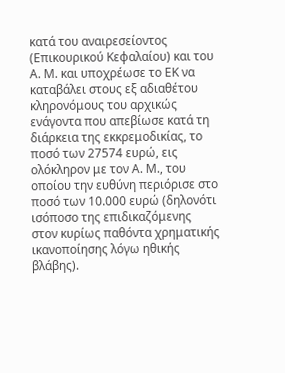κατά του αναιρεσείοντος (Επικουρικού Κεφαλαίου) και του Α. Μ. και υποχρέωσε το ΕΚ να καταβάλει στους εξ αδιαθέτου κληρονόμους του αρχικώς ενάγοντα που απεβίωσε κατά τη διάρκεια της εκκρεμοδικίας, το ποσό των 27574 ευρώ, εις ολόκληρον με τον Α. Μ., του οποίου την ευθύνη περιόρισε στο ποσό των 10.000 ευρώ (δηλονότι ισόποσο της επιδικαζόμενης στον κυρίως παθόντα χρηματικής ικανοποίησης λόγω ηθικής βλάβης).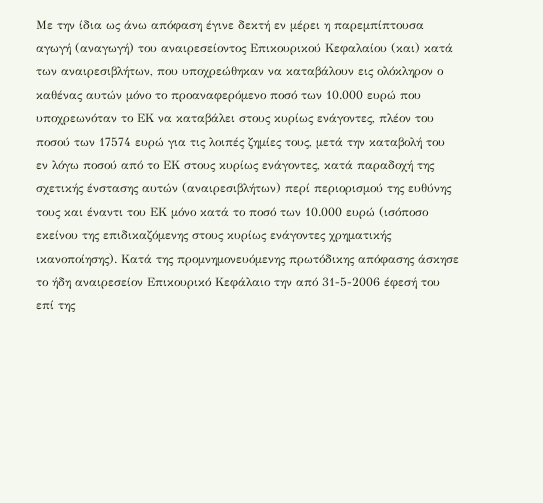Με την ίδια ως άνω απόφαση έγινε δεκτή εν μέρει η παρεμπίπτουσα αγωγή (αναγωγή) του αναιρεσείοντος Επικουρικού Κεφαλαίου (και) κατά των αναιρεσιβλήτων, που υποχρεώθηκαν να καταβάλουν εις ολόκληρον ο καθένας αυτών μόνο το προαναφερόμενο ποσό των 10.000 ευρώ που υποχρεωνόταν το ΕΚ να καταβάλει στους κυρίως ενάγοντες, πλέον του ποσού των 17574 ευρώ για τις λοιπές ζημίες τους, μετά την καταβολή του εν λόγω ποσού από το ΕΚ στους κυρίως ενάγοντες, κατά παραδοχή της σχετικής ένστασης αυτών (αναιρεσιβλήτων) περί περιορισμού της ευθύνης τους και έναντι του ΕΚ μόνο κατά το ποσό των 10.000 ευρώ (ισόποσο εκείνου της επιδικαζόμενης στους κυρίως ενάγοντες χρηματικής ικανοποίησης). Κατά της προμνημονευόμενης πρωτόδικης απόφασης άσκησε το ήδη αναιρεσείον Επικουρικό Κεφάλαιο την από 31-5-2006 έφεσή του επί της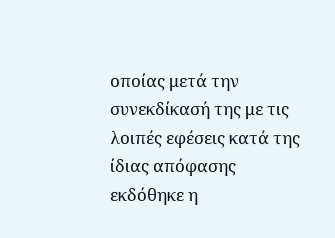οποίας μετά την συνεκδίκασή της με τις λοιπές εφέσεις κατά της ίδιας απόφασης εκδόθηκε η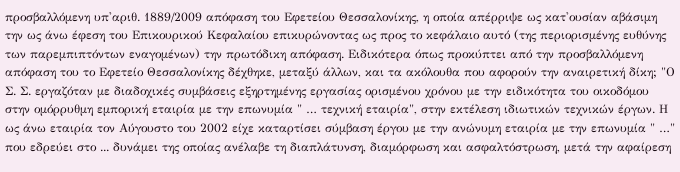προσβαλλόμενη υπ'αριθ. 1889/2009 απόφαση του Εφετείου Θεσσαλονίκης, η οποία απέρριψε ως κατ'ουσίαν αβάσιμη την ως άνω έφεση του Επικουρικού Κεφαλαίου επικυρώνοντας ως προς το κεφάλαιο αυτό (της περιορισμένης ευθύνης των παρεμπιπτόντων εναγομένων) την πρωτόδικη απόφαση. Ειδικότερα όπως προκύπτει από την προσβαλλόμενη απόφαση του το Εφετείο Θεσσαλονίκης δέχθηκε, μεταξύ άλλων, και τα ακόλουθα που αφορούν την αναιρετική δίκη; "Ο Σ. Σ. εργαζόταν με διαδοχικές συμβάσεις εξηρτημένης εργασίας ορισμένου χρόνου με την ειδικότητα του οικοδόμου στην ομόρρυθμη εμπορική εταιρία με την επωνυμία " … τεχνική εταιρία", στην εκτέλεση ιδιωτικών τεχνικών έργων. Η ως άνω εταιρία τον Αύγουστο του 2002 είχε καταρτίσει σύμβαση έργου με την ανώνυμη εταιρία με την επωνυμία " …" που εδρεύει στο ... δυνάμει της οποίας ανέλαβε τη διαπλάτυνση, διαμόρφωση και ασφαλτόστρωση, μετά την αφαίρεση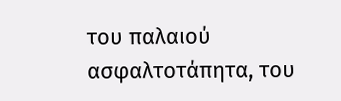του παλαιού ασφαλτοτάπητα, του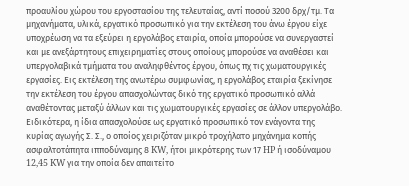προαυλίου χώρου του εργοστασίου της τελευταίας, αντί ποσού 3200 δρχ/τμ. Τα μηχανήματα, υλικά, εργατικό προσωπικό για την εκτέλεση του άνω έργου είχε υποχρέωση να τα εξεύρει η εργολάβος εταιρία, οποία μπορούσε να συνεργαστεί και με ανεξάρτητους επιχειρηματίες στους οποίους μπορούσε να αναθέσει και υπεργολαβικά τμήματα του αναληφθέντος έργου, όπως πχ τις χωματουργικές εργασίες. Εις εκτέλεση της ανωτέρω συμφωνίας, η εργολάβος εταιρία ξεκίνησε την εκτέλεση του έργου απασχολώντας δικό της εργατικό προσωπικό αλλά αναθέτοντας μεταξύ άλλων και τις χωματουργικές εργασίες σε άλλον υπεργολάβο. Ειδικότερα, η ίδια απασχολούσε ως εργατικό προσωπικό τον ενάγοντα της κυρίας αγωγής Σ. Σ., ο οποίος χειριζόταν μικρό τροχήλατο μηχάνημα κοπής ασφαλτοτάπητα ιπποδύναμης 8 KW, ήτοι μικρότερης των 17 HP ή ισοδύναμου 12,45 KW για την οποία δεν απαιτείτο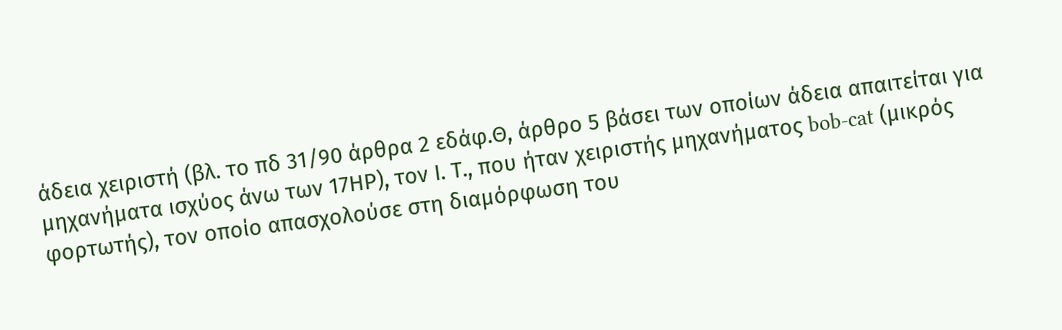άδεια χειριστή (βλ. το πδ 31/90 άρθρα 2 εδάφ.Θ, άρθρο 5 βάσει των οποίων άδεια απαιτείται για μηχανήματα ισχύος άνω των 17ΗΡ), τον Ι. Τ., που ήταν χειριστής μηχανήματος bob-cat (μικρός φορτωτής), τον οποίο απασχολούσε στη διαμόρφωση του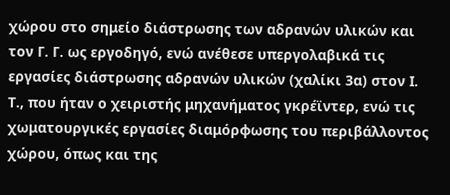χώρου στο σημείο διάστρωσης των αδρανών υλικών και τον Γ. Γ. ως εργοδηγό, ενώ ανέθεσε υπεργολαβικά τις εργασίες διάστρωσης αδρανών υλικών (χαλίκι 3α) στον Ι. Τ., που ήταν ο χειριστής μηχανήματος γκρέϊντερ, ενώ τις χωματουργικές εργασίες διαμόρφωσης του περιβάλλοντος χώρου, όπως και της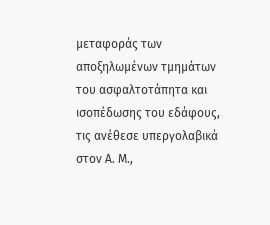μεταφοράς των αποξηλωμένων τμημάτων του ασφαλτοτάπητα και ισοπέδωσης του εδάφους, τις ανέθεσε υπεργολαβικά στον Α. Μ.,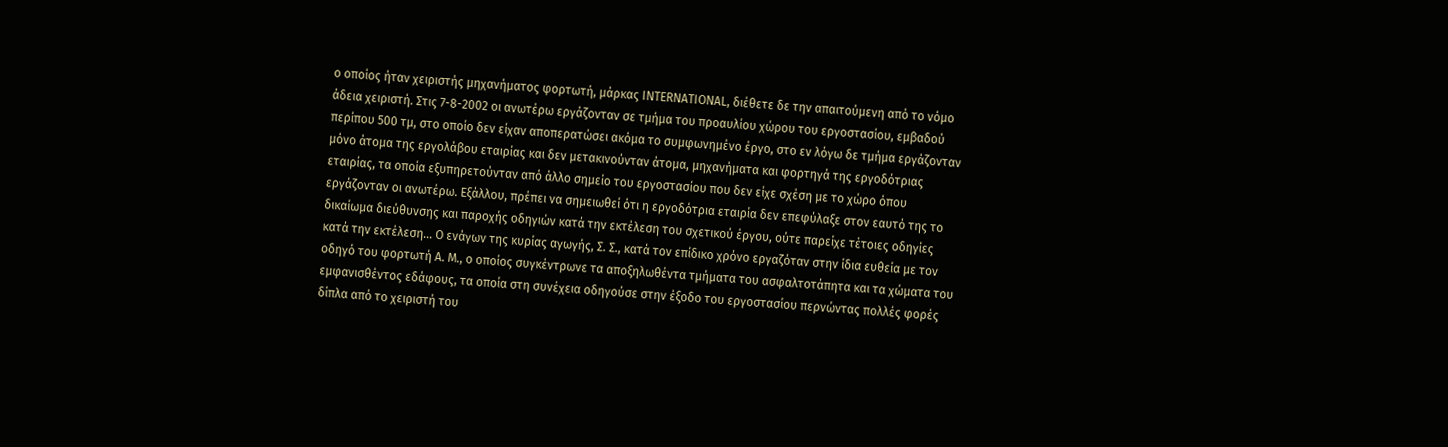ο οποίος ήταν χειριστής μηχανήματος φορτωτή, μάρκας INTERNATIONAL, διέθετε δε την απαιτούμενη από το νόμο άδεια χειριστή. Στις 7-8-2002 οι ανωτέρω εργάζονταν σε τμήμα του προαυλίου χώρου του εργοστασίου, εμβαδού περίπου 500 τμ, στο οποίο δεν είχαν αποπερατώσει ακόμα το συμφωνημένο έργο, στο εν λόγω δε τμήμα εργάζονταν μόνο άτομα της εργολάβου εταιρίας και δεν μετακινούνταν άτομα, μηχανήματα και φορτηγά της εργοδότριας εταιρίας, τα οποία εξυπηρετούνταν από άλλο σημείο του εργοστασίου που δεν είχε σχέση με το χώρο όπου εργάζονταν οι ανωτέρω. Εξάλλου, πρέπει να σημειωθεί ότι η εργοδότρια εταιρία δεν επεφύλαξε στον εαυτό της το δικαίωμα διεύθυνσης και παροχής οδηγιών κατά την εκτέλεση του σχετικού έργου, ούτε παρείχε τέτοιες οδηγίες κατά την εκτέλεση... Ο ενάγων της κυρίας αγωγής, Σ. Σ., κατά τον επίδικο χρόνο εργαζόταν στην ίδια ευθεία με τον οδηγό του φορτωτή Α. Μ., ο οποίος συγκέντρωνε τα αποξηλωθέντα τμήματα του ασφαλτοτάπητα και τα χώματα του εμφανισθέντος εδάφους, τα οποία στη συνέχεια οδηγούσε στην έξοδο του εργοστασίου περνώντας πολλές φορές δίπλα από το χειριστή του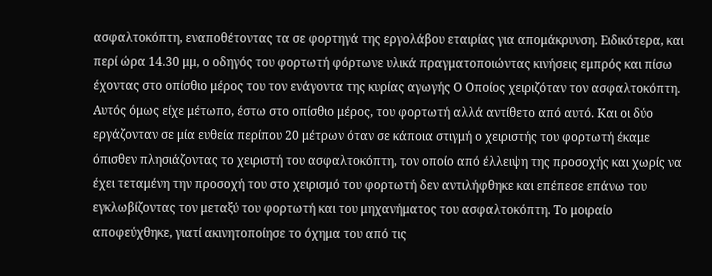ασφαλτοκόπτη, εναποθέτοντας τα σε φορτηγά της εργολάβου εταιρίας για απομάκρυνση. Ειδικότερα, και περί ώρα 14.30 μμ, ο οδηγός του φορτωτή φόρτωνε υλικά πραγματοποιώντας κινήσεις εμπρός και πίσω έχοντας στο οπίσθιο μέρος του τον ενάγοντα της κυρίας αγωγής Ο Οποίος χειριζόταν τον ασφαλτοκόπτη. Αυτός όμως είχε μέτωπο, έστω στο οπίσθιο μέρος, του φορτωτή αλλά αντίθετο από αυτό. Και οι δύο εργάζονταν σε μία ευθεία περίπου 20 μέτρων όταν σε κάποια στιγμή ο χειριστής του φορτωτή έκαμε όπισθεν πλησιάζοντας το χειριστή του ασφαλτοκόπτη, τον οποίο από έλλειψη της προσοχής και χωρίς να έχει τεταμένη την προσοχή του στο χειρισμό του φορτωτή δεν αντιλήφθηκε και επέπεσε επάνω του εγκλωβίζοντας τον μεταξύ του φορτωτή και του μηχανήματος του ασφαλτοκόπτη. Το μοιραίο αποφεύχθηκε, γιατί ακινητοποίησε το όχημα του από τις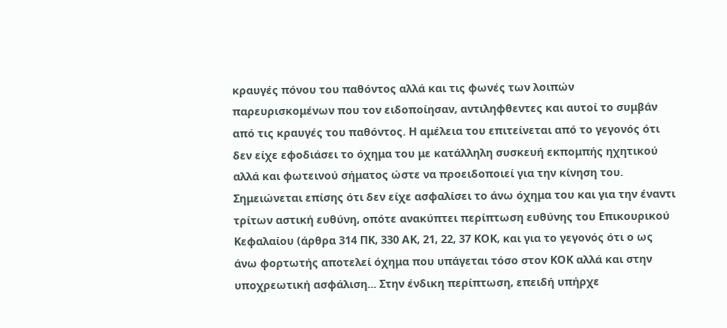κραυγές πόνου του παθόντος αλλά και τις φωνές των λοιπών παρευρισκομένων που τον ειδοποίησαν, αντιληφθεντες και αυτοί το συμβάν από τις κραυγές του παθόντος. Η αμέλεια του επιτείνεται από το γεγονός ότι δεν είχε εφοδιάσει το όχημα του με κατάλληλη συσκευή εκπομπής ηχητικού αλλά και φωτεινού σήματος ώστε να προειδοποιεί για την κίνηση του. Σημειώνεται επίσης ότι δεν είχε ασφαλίσει το άνω όχημα του και για την έναντι τρίτων αστική ευθύνη, οπότε ανακύπτει περίπτωση ευθύνης του Επικουρικού Κεφαλαίου (άρθρα 314 ΠΚ, 330 ΑΚ, 21, 22, 37 ΚΟΚ, και για το γεγονός ότι ο ως άνω φορτωτής αποτελεί όχημα που υπάγεται τόσο στον ΚΟΚ αλλά και στην υποχρεωτική ασφάλιση... Στην ένδικη περίπτωση, επειδή υπήρχε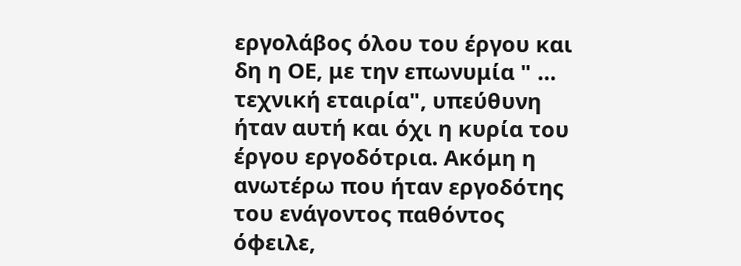εργολάβος όλου του έργου και δη η ΟΕ, με την επωνυμία " … τεχνική εταιρία", υπεύθυνη ήταν αυτή και όχι η κυρία του έργου εργοδότρια. Ακόμη η ανωτέρω που ήταν εργοδότης του ενάγοντος παθόντος όφειλε,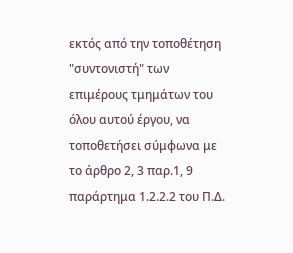εκτός από την τοποθέτηση "συντονιστή" των επιμέρους τμημάτων του όλου αυτού έργου, να τοποθετήσει σύμφωνα με το άρθρο 2, 3 παρ.1, 9 παράρτημα 1.2.2.2 του Π.Δ.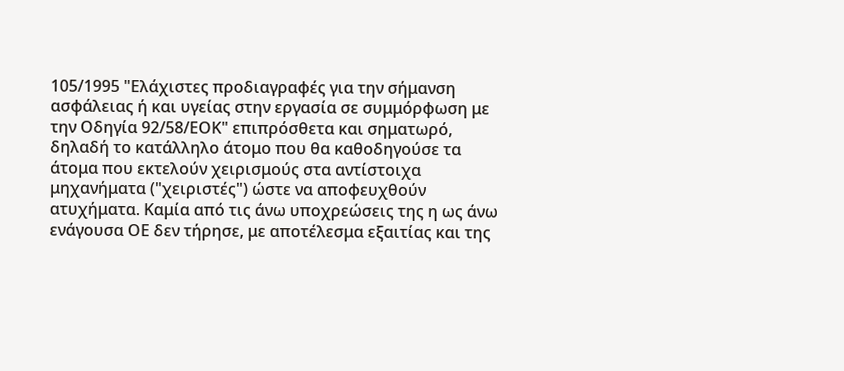105/1995 "Ελάχιστες προδιαγραφές για την σήμανση ασφάλειας ή και υγείας στην εργασία σε συμμόρφωση με την Οδηγία 92/58/ΕΟΚ" επιπρόσθετα και σηματωρό, δηλαδή το κατάλληλο άτομο που θα καθοδηγούσε τα άτομα που εκτελούν χειρισμούς στα αντίστοιχα μηχανήματα ("χειριστές") ώστε να αποφευχθούν ατυχήματα. Καμία από τις άνω υποχρεώσεις της η ως άνω ενάγουσα ΟΕ δεν τήρησε, με αποτέλεσμα εξαιτίας και της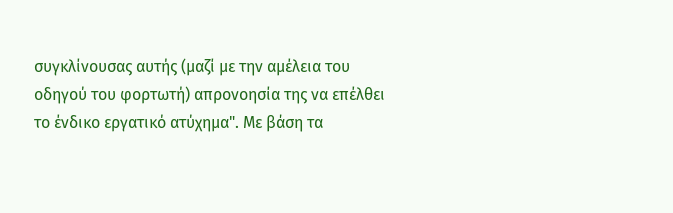συγκλίνουσας αυτής (μαζί με την αμέλεια του οδηγού του φορτωτή) απρονοησία της να επέλθει το ένδικο εργατικό ατύχημα". Με βάση τα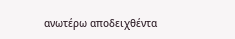ανωτέρω αποδειχθέντα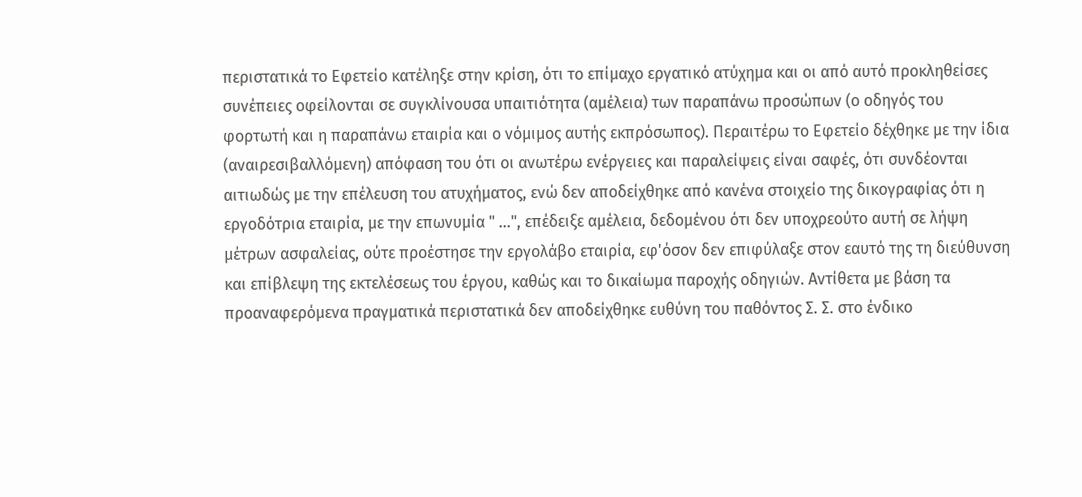περιστατικά το Εφετείο κατέληξε στην κρίση, ότι το επίμαχο εργατικό ατύχημα και οι από αυτό προκληθείσες συνέπειες οφείλονται σε συγκλίνουσα υπαιτιότητα (αμέλεια) των παραπάνω προσώπων (ο οδηγός του φορτωτή και η παραπάνω εταιρία και ο νόμιμος αυτής εκπρόσωπος). Περαιτέρω το Εφετείο δέχθηκε με την ίδια (αναιρεσιβαλλόμενη) απόφαση του ότι οι ανωτέρω ενέργειες και παραλείψεις είναι σαφές, ότι συνδέονται αιτιωδώς με την επέλευση του ατυχήματος, ενώ δεν αποδείχθηκε από κανένα στοιχείο της δικογραφίας ότι η εργοδότρια εταιρία, με την επωνυμία " …", επέδειξε αμέλεια, δεδομένου ότι δεν υποχρεούτο αυτή σε λήψη μέτρων ασφαλείας, ούτε προέστησε την εργολάβο εταιρία, εφ'όσον δεν επιφύλαξε στον εαυτό της τη διεύθυνση και επίβλεψη της εκτελέσεως του έργου, καθώς και το δικαίωμα παροχής οδηγιών. Αντίθετα με βάση τα προαναφερόμενα πραγματικά περιστατικά δεν αποδείχθηκε ευθύνη του παθόντος Σ. Σ. στο ένδικο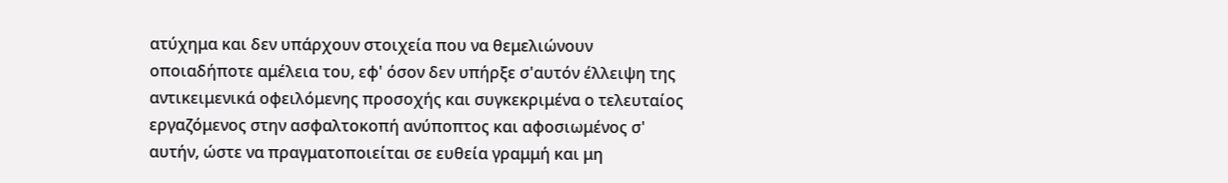ατύχημα και δεν υπάρχουν στοιχεία που να θεμελιώνουν οποιαδήποτε αμέλεια του, εφ' όσον δεν υπήρξε σ'αυτόν έλλειψη της αντικειμενικά οφειλόμενης προσοχής και συγκεκριμένα ο τελευταίος εργαζόμενος στην ασφαλτοκοπή ανύποπτος και αφοσιωμένος σ' αυτήν, ώστε να πραγματοποιείται σε ευθεία γραμμή και μη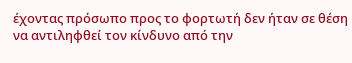έχοντας πρόσωπο προς το φορτωτή δεν ήταν σε θέση να αντιληφθεί τον κίνδυνο από την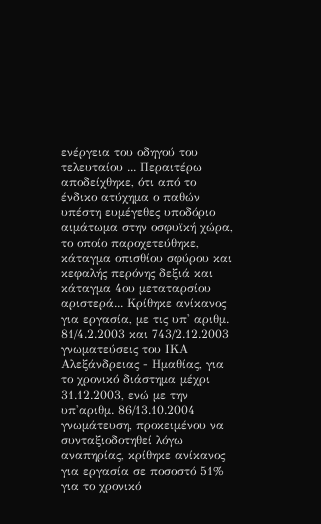ενέργεια του οδηγού του τελευταίου ... Περαιτέρω αποδείχθηκε, ότι από το ένδικο ατύχημα ο παθών υπέστη ευμέγεθες υποδόριο αιμάτωμα στην οσφυϊκή χώρα, το οποίο παροχετεύθηκε, κάταγμα οπισθίου σφύρου και κεφαλής περόνης δεξιά και κάταγμα 4ου μεταταρσίου αριστερά... Κρίθηκε ανίκανος για εργασία, με τις υπ' αριθμ. 81/4.2.2003 και 743/2.12.2003 γνωματεύσεις του ΙΚΑ Αλεξάνδρειας - Ημαθίας, για το χρονικό διάστημα μέχρι 31.12.2003, ενώ με την υπ'αριθμ. 86/13.10.2004 γνωμάτευση, προκειμένου να συνταξιοδοτηθεί λόγω αναπηρίας, κρίθηκε ανίκανος για εργασία σε ποσοστό 51% για το χρονικό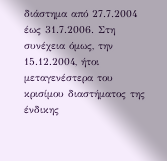διάστημα από 27.7.2004 έως 31.7.2006. Στη συνέχεια όμως, την 15.12.2004, ήτοι μεταγενέστερα του κρισίμου διαστήματος της ένδικης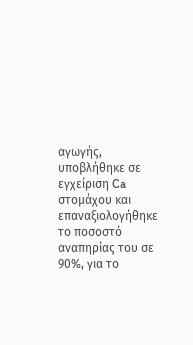αγωγής, υποβλήθηκε σε εγχείριση Ca στομάχου και επαναξιολογήθηκε το ποσοστό αναπηρίας του σε 90%, για το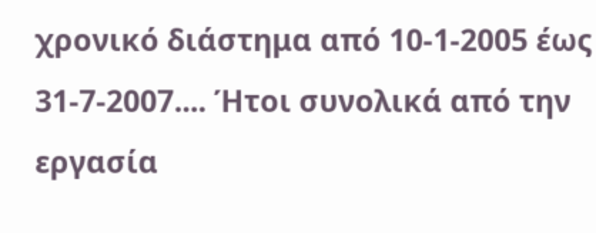χρονικό διάστημα από 10-1-2005 έως 31-7-2007.... Ήτοι συνολικά από την εργασία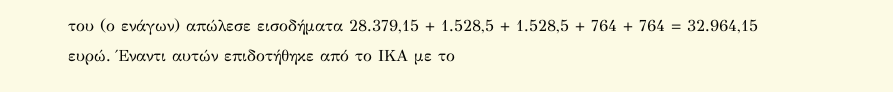του (ο ενάγων) απώλεσε εισοδήματα 28.379,15 + 1.528,5 + 1.528,5 + 764 + 764 = 32.964,15 ευρώ. Έναντι αυτών επιδοτήθηκε από το ΙΚΑ με το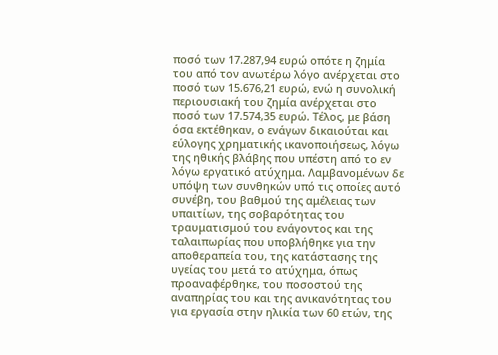ποσό των 17.287,94 ευρώ οπότε η ζημία του από τον ανωτέρω λόγο ανέρχεται στο ποσό των 15.676,21 ευρώ, ενώ η συνολική περιουσιακή του ζημία ανέρχεται στο ποσό των 17.574,35 ευρώ. Τέλος, με βάση όσα εκτέθηκαν, ο ενάγων δικαιούται και εύλογης χρηματικής ικανοποιήσεως, λόγω της ηθικής βλάβης που υπέστη από το εν λόγω εργατικό ατύχημα. Λαμβανομένων δε υπόψη των συνθηκών υπό τις οποίες αυτό συνέβη, του βαθμού της αμέλειας των υπαιτίων, της σοβαρότητας του τραυματισμού του ενάγοντος και της ταλαιπωρίας που υποβλήθηκε για την αποθεραπεία του, της κατάστασης της υγείας του μετά το ατύχημα, όπως προαναφέρθηκε, του ποσοστού της αναπηρίας του και της ανικανότητας του για εργασία στην ηλικία των 60 ετών, της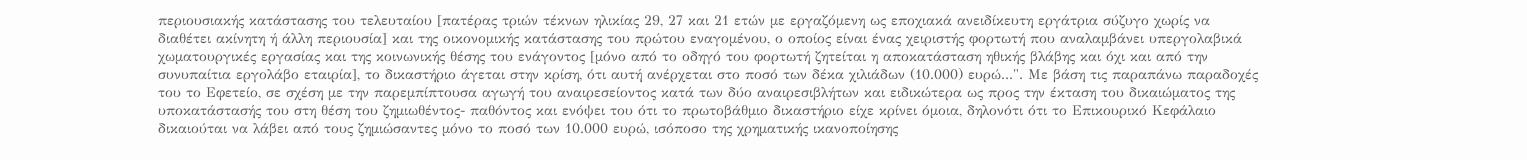περιουσιακής κατάστασης του τελευταίου [πατέρας τριών τέκνων ηλικίας 29, 27 και 21 ετών με εργαζόμενη ως εποχιακά ανειδίκευτη εργάτρια σύζυγο χωρίς να διαθέτει ακίνητη ή άλλη περιουσία] και της οικονομικής κατάστασης του πρώτου εναγομένου, ο οποίος είναι ένας χειριστής φορτωτή που αναλαμβάνει υπεργολαβικά χωματουργικές εργασίας και της κοινωνικής θέσης του ενάγοντος [μόνο από το οδηγό του φορτωτή ζητείται η αποκατάσταση ηθικής βλάβης και όχι και από την συνυπαίτια εργολάβο εταιρία], το δικαστήριο άγεται στην κρίση, ότι αυτή ανέρχεται στο ποσό των δέκα χιλιάδων (10.000) ευρώ...". Με βάση τις παραπάνω παραδοχές του το Εφετείο, σε σχέση με την παρεμπίπτουσα αγωγή του αναιρεσείοντος κατά των δύο αναιρεσιβλήτων και ειδικώτερα ως προς την έκταση του δικαιώματος της υποκατάστασής του στη θέση του ζημιωθέντος- παθόντος και ενόψει του ότι το πρωτοβάθμιο δικαστήριο είχε κρίνει όμοια, δηλονότι ότι το Επικουρικό Κεφάλαιο δικαιούται να λάβει από τους ζημιώσαντες μόνο το ποσό των 10.000 ευρώ, ισόποσο της χρηματικής ικανοποίησης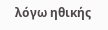λόγω ηθικής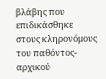βλάβης που επιδικάσθηκε στους κληρονόμους του παθόντος-αρχικού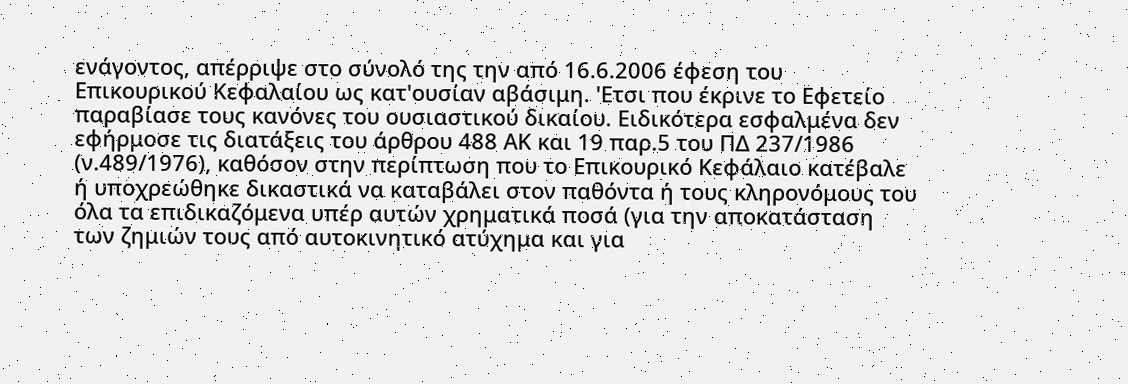ενάγοντος, απέρριψε στο σύνολό της την από 16.6.2006 έφεση του Επικουρικού Κεφαλαίου ως κατ'ουσίαν αβάσιμη. 'Ετσι που έκρινε το Εφετείο παραβίασε τους κανόνες του ουσιαστικού δικαίου. Ειδικότερα εσφαλμένα δεν εφήρμοσε τις διατάξεις του άρθρου 488 ΑΚ και 19 παρ.5 του ΠΔ 237/1986 (ν.489/1976), καθόσον στην περίπτωση που το Επικουρικό Κεφάλαιο κατέβαλε ή υποχρεώθηκε δικαστικά να καταβάλει στον παθόντα ή τους κληρονόμους του όλα τα επιδικαζόμενα υπέρ αυτών χρηματικά ποσά (για την αποκατάσταση των ζημιών τους από αυτοκινητικό ατύχημα και για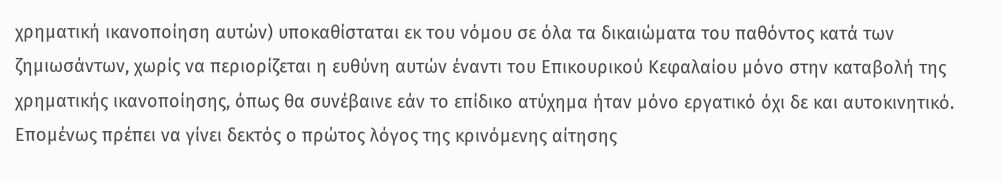χρηματική ικανοποίηση αυτών) υποκαθίσταται εκ του νόμου σε όλα τα δικαιώματα του παθόντος κατά των ζημιωσάντων, χωρίς να περιορίζεται η ευθύνη αυτών έναντι του Επικουρικού Κεφαλαίου μόνο στην καταβολή της χρηματικής ικανοποίησης, όπως θα συνέβαινε εάν το επίδικο ατύχημα ήταν μόνο εργατικό όχι δε και αυτοκινητικό. Επομένως πρέπει να γίνει δεκτός ο πρώτος λόγος της κρινόμενης αίτησης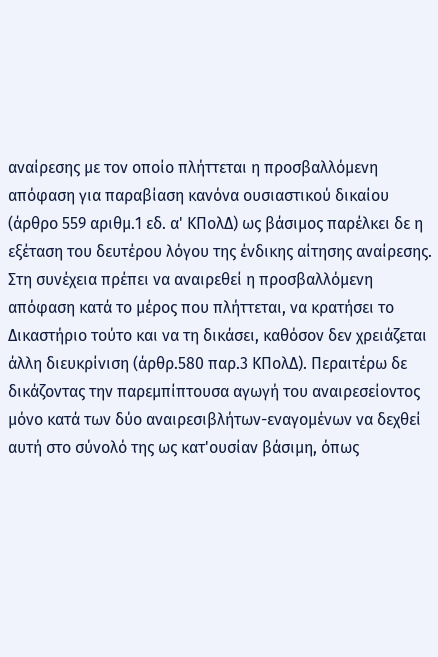αναίρεσης με τον οποίο πλήττεται η προσβαλλόμενη απόφαση για παραβίαση κανόνα ουσιαστικού δικαίου (άρθρο 559 αριθμ.1 εδ. α' ΚΠολΔ) ως βάσιμος παρέλκει δε η εξέταση του δευτέρου λόγου της ένδικης αίτησης αναίρεσης. Στη συνέχεια πρέπει να αναιρεθεί η προσβαλλόμενη απόφαση κατά το μέρος που πλήττεται, να κρατήσει το Δικαστήριο τούτο και να τη δικάσει, καθόσον δεν χρειάζεται άλλη διευκρίνιση (άρθρ.580 παρ.3 ΚΠολΔ). Περαιτέρω δε δικάζοντας την παρεμπίπτουσα αγωγή του αναιρεσείοντος μόνο κατά των δύο αναιρεσιβλήτων-εναγομένων να δεχθεί αυτή στο σύνολό της ως κατ'ουσίαν βάσιμη, όπως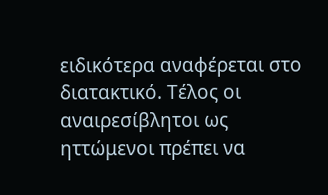ειδικότερα αναφέρεται στο διατακτικό. Τέλος οι αναιρεσίβλητοι ως ηττώμενοι πρέπει να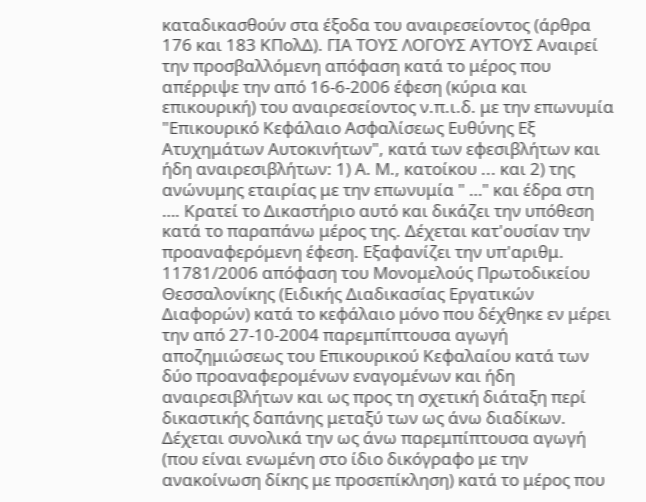καταδικασθούν στα έξοδα του αναιρεσείοντος (άρθρα 176 και 183 ΚΠολΔ). ΓΙΑ ΤΟΥΣ ΛΟΓΟΥΣ ΑΥΤΟΥΣ Αναιρεί την προσβαλλόμενη απόφαση κατά το μέρος που απέρριψε την από 16-6-2006 έφεση (κύρια και επικουρική) του αναιρεσείοντος ν.π.ι.δ. με την επωνυμία "Επικουρικό Κεφάλαιο Ασφαλίσεως Ευθύνης Εξ Ατυχημάτων Αυτοκινήτων", κατά των εφεσιβλήτων και ήδη αναιρεσιβλήτων: 1) Α. Μ., κατοίκου ... και 2) της ανώνυμης εταιρίας με την επωνυμία " …" και έδρα στη …. Κρατεί το Δικαστήριο αυτό και δικάζει την υπόθεση κατά το παραπάνω μέρος της. Δέχεται κατ'ουσίαν την προαναφερόμενη έφεση. Εξαφανίζει την υπ'αριθμ. 11781/2006 απόφαση του Μονομελούς Πρωτοδικείου Θεσσαλονίκης (Ειδικής Διαδικασίας Εργατικών Διαφορών) κατά το κεφάλαιο μόνο που δέχθηκε εν μέρει την από 27-10-2004 παρεμπίπτουσα αγωγή αποζημιώσεως του Επικουρικού Κεφαλαίου κατά των δύο προαναφερομένων εναγομένων και ήδη αναιρεσιβλήτων και ως προς τη σχετική διάταξη περί δικαστικής δαπάνης μεταξύ των ως άνω διαδίκων. Δέχεται συνολικά την ως άνω παρεμπίπτουσα αγωγή (που είναι ενωμένη στο ίδιο δικόγραφο με την ανακοίνωση δίκης με προσεπίκληση) κατά το μέρος που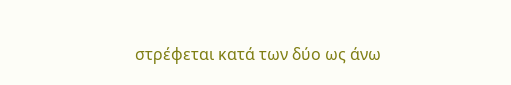στρέφεται κατά των δύο ως άνω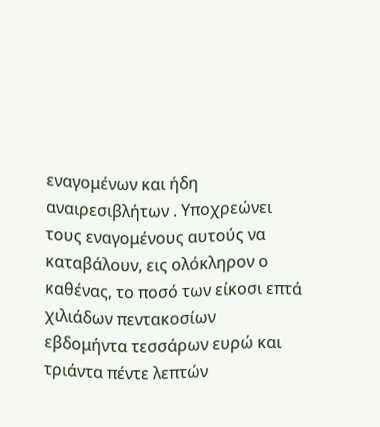εναγομένων και ήδη αναιρεσιβλήτων . Υποχρεώνει τους εναγομένους αυτούς να καταβάλουν, εις ολόκληρον ο καθένας, το ποσό των είκοσι επτά χιλιάδων πεντακοσίων εβδομήντα τεσσάρων ευρώ και τριάντα πέντε λεπτών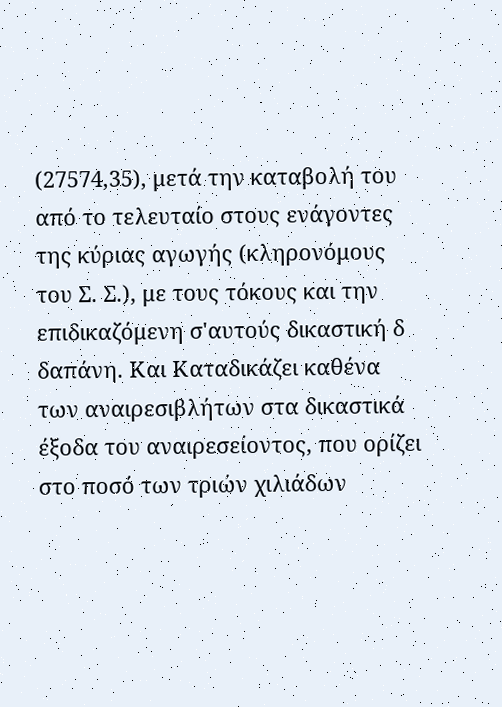(27574,35), μετά την καταβολή του από το τελευταίο στους ενάγοντες της κύριας αγωγής (κληρονόμους του Σ. Σ.), με τους τόκους και την επιδικαζόμενη σ'αυτούς δικαστική δ δαπάνη. Και Καταδικάζει καθένα των αναιρεσιβλήτων στα δικαστικά έξοδα του αναιρεσείοντος, που ορίζει στο ποσό των τριών χιλιάδων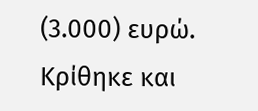(3.000) ευρώ. Κρίθηκε και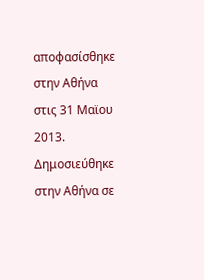αποφασίσθηκε στην Αθήνα στις 31 Mαϊου 2013. Δημοσιεύθηκε στην Αθήνα σε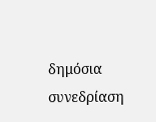δημόσια συνεδρίαση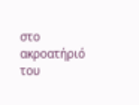στο ακροατήριό του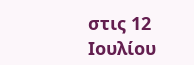στις 12 Ιουλίου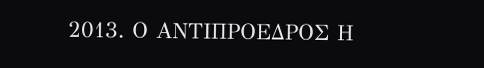2013. Ο ΑΝΤΙΠΡΟΕΔΡΟΣ Η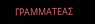ΓΡΑΜΜΑΤΕΑΣ